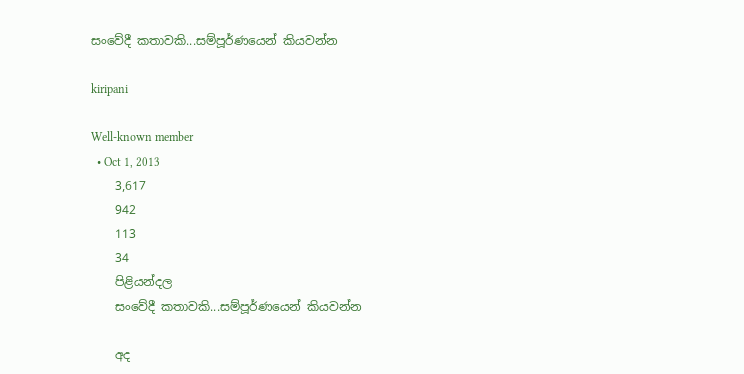සංවේදී කතාවකි...සම්පූර්ණයෙන් කියවන්න

kiripani

Well-known member
  • Oct 1, 2013
    3,617
    942
    113
    34
    පිළියන්දල
    සංවේදී කතාවකි...සම්පූර්ණයෙන් කියවන්න

    අද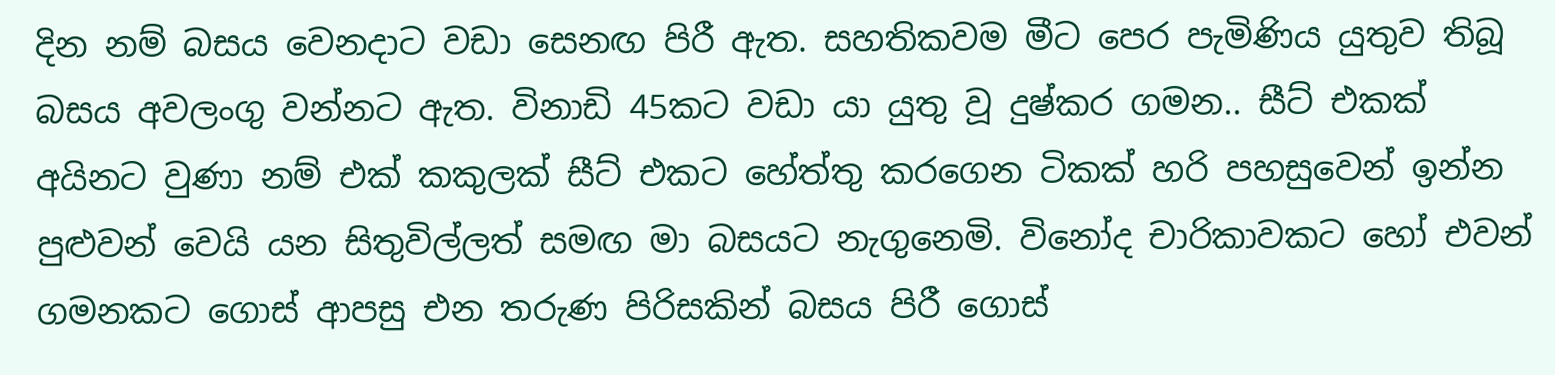දින නම් බසය වෙනදාට වඩා සෙනඟ පිරී ඇත. සහතිකවම මීට පෙර පැමිණිය යුතුව තිබූ බසය අවලංගු වන්නට ඇත. විනාඩි 45කට වඩා යා යුතු වූ දුෂ්කර ගමන.. සීට් එකක් අයිනට වුණා නම් එක් කකුලක් සීට් එකට හේත්තු කරගෙන ටිකක් හරි පහසුවෙන් ඉන්න පුළුවන් වෙයි යන සිතුවිල්ලත් සමඟ මා බසයට නැගුනෙමි. විනෝද චාරිකාවකට හෝ එවන් ගමනකට ගොස් ආපසු එන තරුණ පිරිසකින් බසය පිරී ගොස්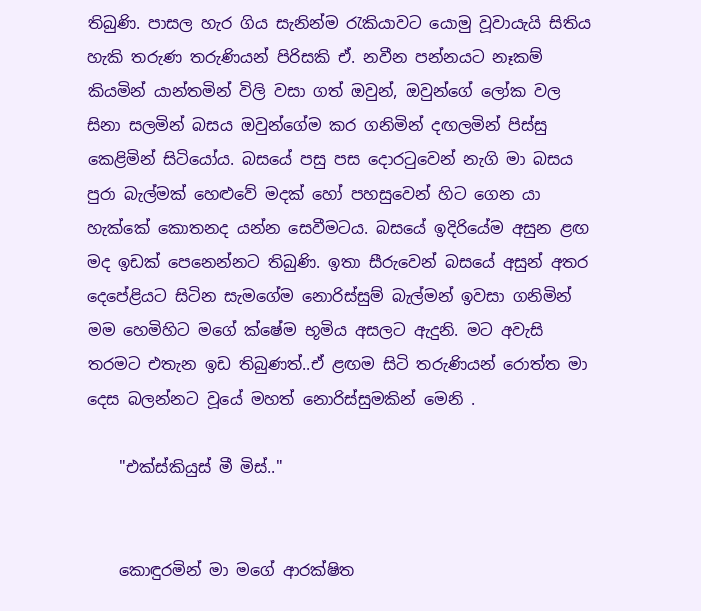තිබුණි. පාසල හැර ගිය සැනින්ම රැකියාවට යොමු වූවායැයි සිතිය හැකි තරුණ තරුණියන් පිරිසකි ඒ. නවීන පන්නයට නෑකම් කියමින් යාන්තමින් විලි වසා ගත් ඔවුන්, ඔවුන්ගේ ලෝක වල සිනා සලමින් බසය ඔවුන්ගේම කර ගනිමින් දඟලමින් පිස්සු කෙළිමින් සිටියෝය. බසයේ පසු පස දොරටුවෙන් නැගි මා බසය පුරා බැල්මක් හෙළුවේ මදක් හෝ පහසුවෙන් හිට ගෙන යා හැක්කේ කොතනද යන්න සෙවීමටය. බසයේ ඉදිරියේම අසුන ළඟ මද ඉඩක් පෙනෙන්නට තිබුණි. ඉතා සීරුවෙන් බසයේ අසුන් අතර දෙපේළියට සිටින සැමගේම නොරිස්සුම් බැල්මන් ඉවසා ගනිමින් මම හෙමිහිට මගේ ක්ෂේම භූමිය අසලට ඇදුනි. මට අවැසි තරමට එතැන ඉඩ තිබුණත්..ඒ ළඟම සිටි තරුණියන් රොත්ත මා දෙස බලන්නට වූයේ මහත් නොරිස්සුමකින් මෙනි .

    "එක්ස්කියුස් මී මිස්.."


    කොඳුරමින් මා මගේ ආරක්ෂිත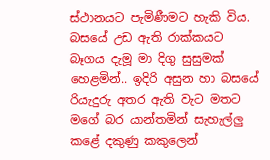ස්ථානයට පැමිණීමට හැකි විය. බසයේ උඩ ඇති රාක්කයට බෑගය දැමූ මා දිගු සුසුමක් හෙළමින්.. ඉදිරි අසුන හා බසයේ රියැදුරු අතර ඇති වැට මතට මගේ බර යාන්තමින් සැහැල්ලු කළේ දකුණු කකුලෙන්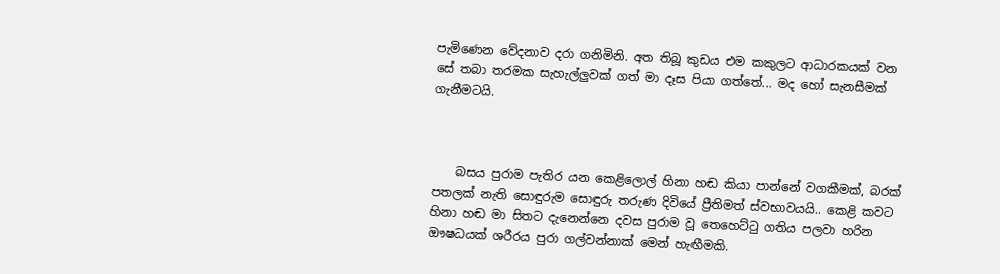පැමිණෙන වේදනාව දරා ගනිමිනි. අත තිබූ කුඩය එම කකුලට ආධාරකයක් වන සේ තබා තරමක සැහැල්ලුවක් ගත් මා දෑස පියා ගත්තේ... මද හෝ සැනසීමක් ගැනීමටයි.



    බසය පුරාම පැතිර යන කෙළිලොල් හිනා හඬ කියා පාන්නේ වගකීමක්, බරක් පතලක් නැති සොඳුරුම සොඳුරු තරුණ දිවියේ ප්‍රීතිමත් ස්වභාවයයි.. කෙළි කවට හිනා හඬ මා සිතට දැනෙන්නෙ දවස පුරාම වූ තෙහෙට්ටු ගතිය පලවා හරින ඖෂධයක් ශරීරය පුරා ගල්වන්නාක් මෙන් හැඟීමකි.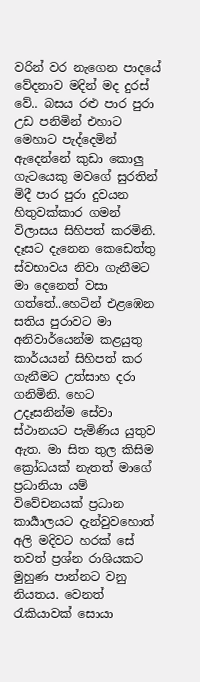වරින් වර නැගෙන පාදයේ වේදනාව මදින් මද දුරස් වේ.. බසය රළු පාර පුරා උඩ පනිමින් එහාට මෙහාට පැද්දෙමින් ඇදෙන්නේ කුඩා කොලු ගැටයෙකු මවගේ සුරතින් මිදී පාර පුරා දුවයන හිතුවක්කාර ගමන් විලාසය සිහිපත් කරමිනි. දෑසට දැනෙන කෙඩෙත්තු ස්වභාවය නිවා ගැනීමට මා දෙනෙත් වසා ගත්තේ..හෙටින් එළඹෙන සතිය පුරාවට මා අනිවාර්යෙන්ම කළයුතු කාර්යයන් සිහිපත් කර ගැනීමට උත්සාහ දරා ගනිමිනි. හෙට උදෑසනින්ම සේවා ස්ථානයට පැමිණිය යුතුව ඇත. මා සිත තුල කිසිම ක්‍රෝධයක් නැතත් මාගේ ප්‍රධානියා යම් විවේචනයක් ප්‍රධාන කාර්‍යාලයට දැන්වුවහොත් අලි මදිවට හරක් සේ තවත් ප්‍රශ්න රාශියකට මුහුණ පාන්නට වනු නියතය. වෙනත් රැකියාවක් සොයා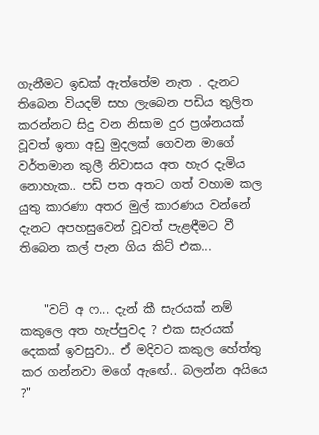ගැනීමට ඉඩක් ඇත්තේම නැත . දැනට තිබෙන වියදම් සහ ලැබෙන පඩිය තුලිත කරන්නට සිදු වන නිසාම දුර ප්‍රශ්නයක් වූවත් ඉතා අඩු මුදලක් ගෙවන මාගේ වර්තමාන කුලී නිවාසය අත හැර දැමිය නොහැක.. පඩි පත අතට ගත් වහාම කල යුතු කාරණා අතර මුල් කාරණය වන්නේ දැනට අපහසුවෙන් වූවත් පැළඳීමට වී තිබෙන කල් පැන ගිය කිට් එක...


    "වට් අ ෆ... දැන් කී සැරයක් නම් කකුලෙ අත හැප්පුවද ? එක සැරයක් දෙකක් ඉවසුවා.. ඒ මදිවට කකුල හේත්තු කර ගන්නවා මගේ ඇඟේ.. බලන්න අයියෙ ?"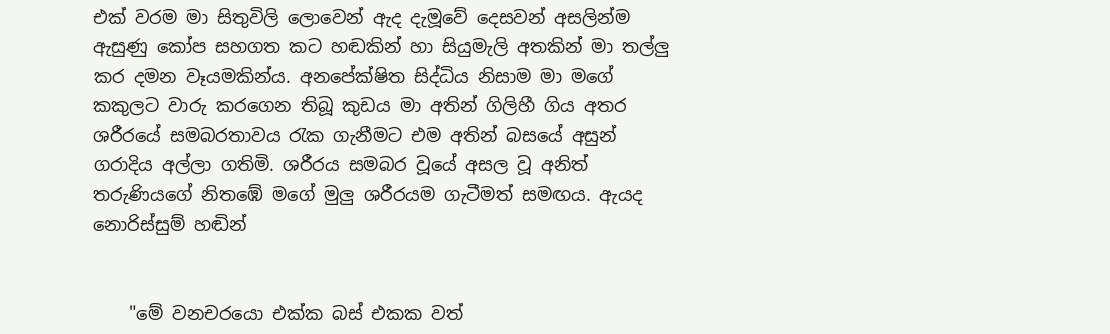එක් වරම මා සිතුවිලි ලොවෙන් ඇද දැමූවේ දෙසවන් අසලින්ම ඇසුණු කෝප සහගත කට හඬකින් හා සියුමැලි අතකින් මා තල්ලු කර දමන වෑයමකින්ය. අනපේක්ෂිත සිද්ධිය නිසාම මා මගේ කකුලට වාරු කරගෙන තිබූ කුඩය මා අතින් ගිලිහී ගිය අතර ශරීරයේ සමබරතාවය රැක ගැනීමට එම අතින් බසයේ අසුන් ගරාදිය අල්ලා ගතිමි. ශරීරය සමබර වූයේ අසල වූ අනිත් තරුණියගේ නිතඹේ මගේ මුලු ශරීරයම ගැටීමත් සමඟය. ඇයද නොරිස්සුම් හඬින්


    "මේ වනචරයො එක්ක බස් එකක වත්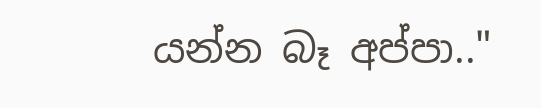යන්න බෑ අප්පා.."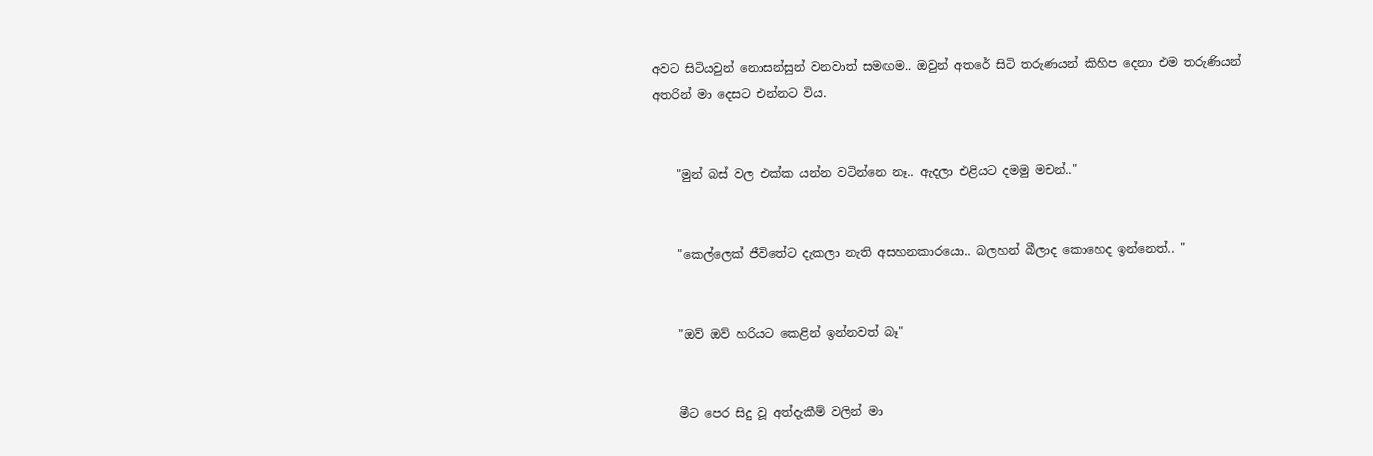අවට සිටියවුන් නොසන්සුන් වනවාත් සමඟම.. ඔවුන් අතරේ සිටි තරුණයන් කිහිප දෙනා එම තරුණියන් අතරින් මා දෙසට එන්නට විය.


    "මුන් බස් වල එක්ක යන්න වටින්නෙ නෑ.. ඇදලා එළියට දමමු මචන්.."


    "කෙල්ලෙක් ජීවිතේට දැකලා නැති අසහනකාරයො.. බලහන් බීලාද කොහෙද ඉන්නෙත්.. "


    "ඔව් ඔව් හරියට කෙළින් ඉන්නවත් බෑ"


    මීට පෙර සිදු වූ අත්දැකීම් වලින් මා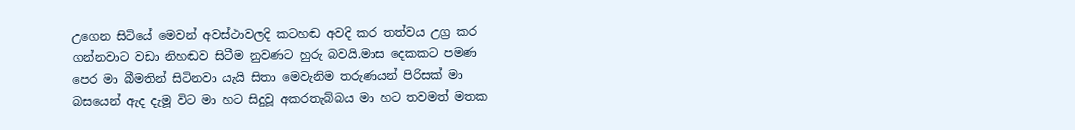උගෙන සිටියේ මෙවන් අවස්ථාවලදි කටහඬ අවදි කර තත්වය උග්‍ර කර ගන්නවාට වඩා නිහඬව සිටීම නුවණට හුරු බවයි.මාස දෙකකට පමණ පෙර මා බීමතින් සිටිනවා යැයි සිතා මෙවැනිම තරුණයන් පිරිසක් මා බසයෙන් ඇද දැමූ විට මා හට සිදුවූ අකරතැබ්බය මා හට තවමත් මතක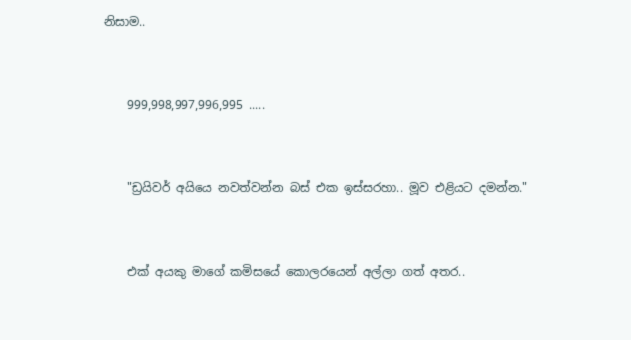නිසාම..


    999,998,997,996,995 .....


    "ඩ්‍රයිවර් අයියෙ නවත්වන්න බස් එක ඉස්සරහා.. මූව එළියට දමන්න."


    එක් අයකු මාගේ කමිසයේ කොලරයෙන් අල්ලා ගත් අතර..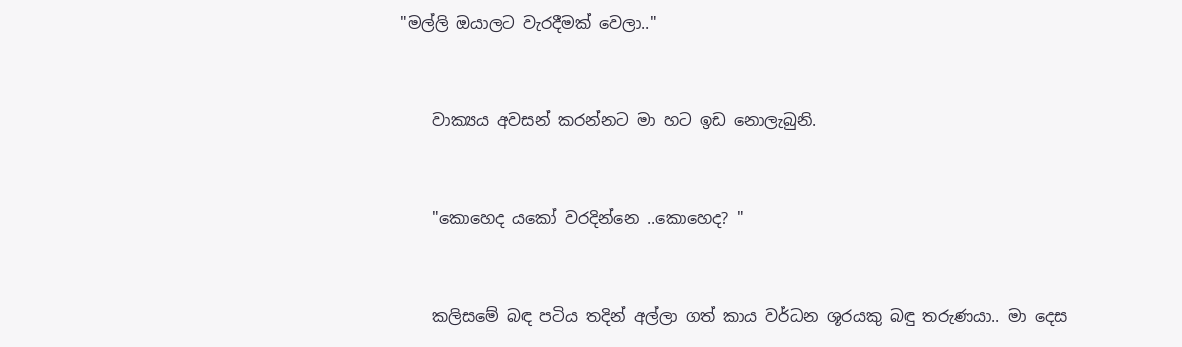"මල්ලි ඔයාලට වැරදීමක් වෙලා.."


    වාක්‍යය අවසන් කරන්නට මා හට ඉඩ නොලැබුනි.


    "කොහෙද යකෝ වරදින්නෙ ..කොහෙද? "


    කලිසමේ බඳ පටිය තදින් අල්ලා ගත් කාය වර්ධන ශූරයකු බඳු තරුණයා.. මා දෙස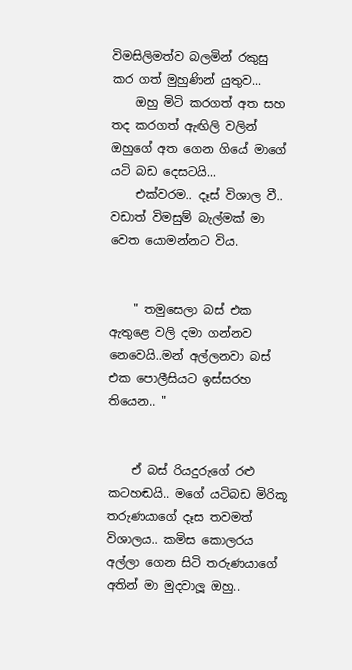විමසිලිමත්ව බලමින් රකුසු කර ගත් මුහුණින් යුතුව...
    ඔහු මිටි කරගත් අත සහ තද කරගත් ඇඟිලි වලින් ඔහුගේ අත ගෙන ගියේ මාගේ යටි බඩ දෙසටයි...
    එක්වරම.. දෑස් විශාල වී.. වඩාත් විමසුම් බැල්මක් මා වෙත යොමන්නට විය.


    " තමුසෙලා බස් එක ඇතුළෙ වලි දමා ගන්නව නෙවෙයි..මන් අල්ලනවා බස් එක පොලීසියට ඉස්සරහ තියෙන.. "


    ඒ බස් රියදුරුගේ රළු කටහඬයි.. මගේ යටිබඩ මිරිකූ තරුණයාගේ දෑස තවමත් විශාලය.. කමිස කොලරය අල්ලා ගෙන සිටි තරුණයාගේ අතින් මා මුදවාලූ ඔහු..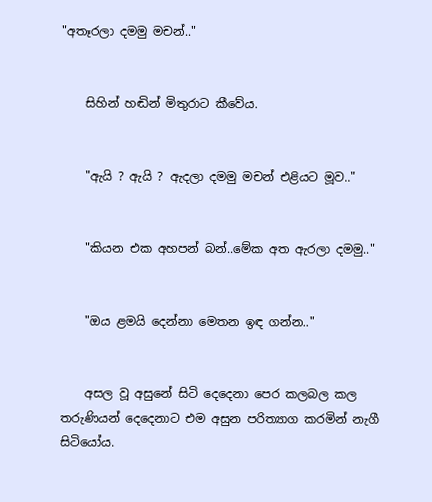"අතෑරලා දමමු මචන්.."


    සිහින් හඬින් මිතුරාට කීවේය.


    "ඇයි ? ඇයි ? ඇදලා දමමු මචන් එළියට මූව.."


    "කියන එක අහපන් බන්..මේක අත ඇරලා දමමු.."


    "ඔය ළමයි දෙන්නා මෙතන ඉඳ ගන්න.."


    අසල වූ අසුනේ සිටි දෙදෙනා පෙර කලබල කල තරුණියන් දෙදෙනාට එම අසුන පරිත්‍යාග කරමින් නැගී සිටියෝය.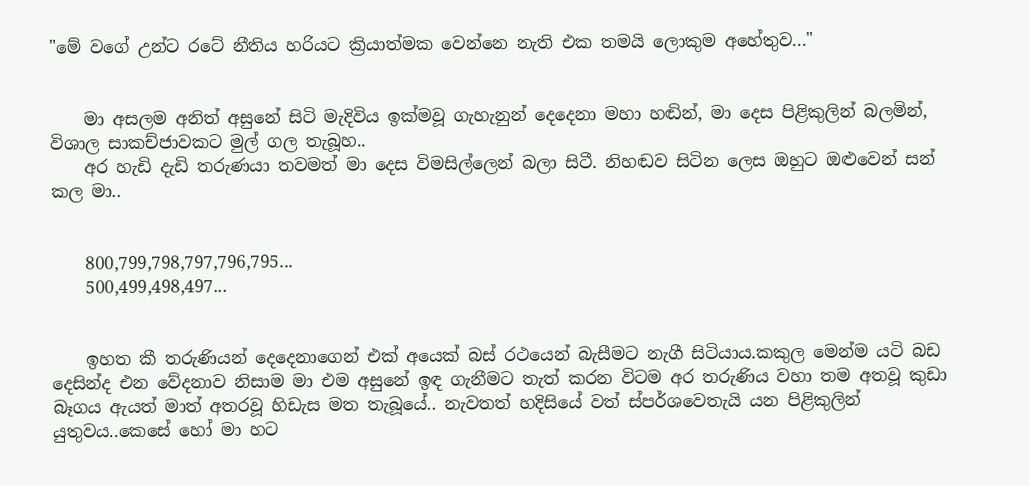"මේ වගේ උන්ට රටේ නීතිය හරියට ක්‍රියාත්මක වෙන්නෙ නැති එක තමයි ලොකුම අහේතුව..."


    මා අසලම අනිත් අසුනේ සිටි මැදිවිය ඉක්මවූ ගැහැනුන් දෙදෙනා මහා හඬින්, මා දෙස පිළිකුලින් බලමින්, විශාල සාකච්ජාවකට මුල් ගල තැබූහ..
    අර හැඩි දැඩි තරුණයා තවමත් මා දෙස විමසිල්ලෙන් බලා සිටී. නිහඬව සිටින ලෙස ඔහුට ඔළුවෙන් සන් කල මා..


    800,799,798,797,796,795...
    500,499,498,497...


    ඉහත කී තරුණියන් දෙදෙනාගෙන් එක් අයෙක් බස් රථයෙන් බැසීමට නැගී සිටියාය.කකුල මෙන්ම යටි බඩ දෙසින්ද එන වේදනාව නිසාම මා එම අසුනේ ඉඳ ගැනීමට තැත් කරන විටම අර තරුණිය වහා තම අතවූ කුඩා බෑගය ඇයත් මාත් අතරවූ හිඩැස මත තැබූයේ.. නැවතත් හදිසියේ වත් ස්පර්ශවෙතැයි යන පිළිකුලින් යුතුවය..කෙසේ හෝ මා හට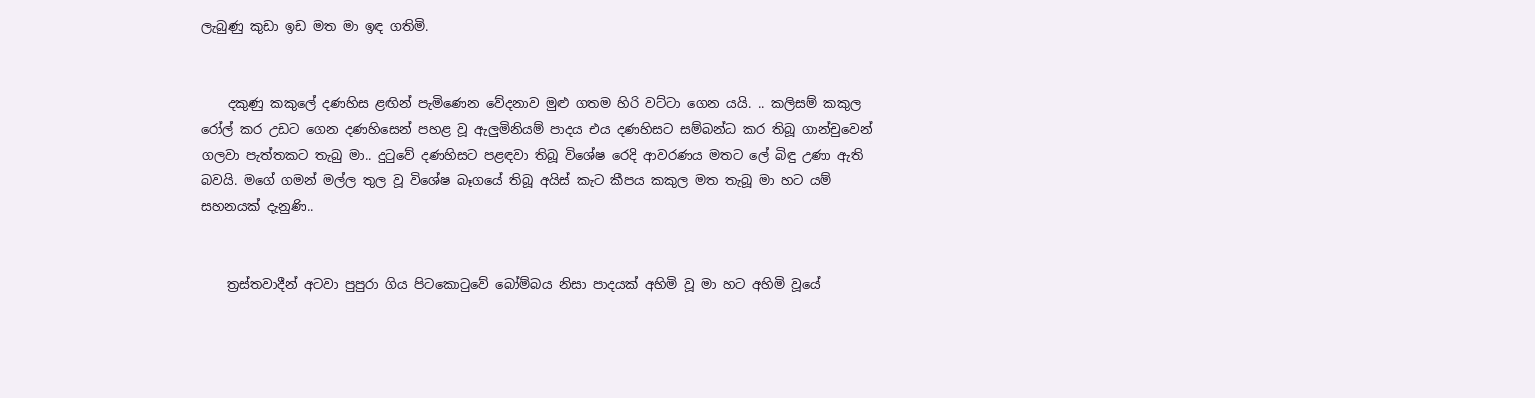ලැබුණු කුඩා ඉඩ මත මා ඉඳ ගතිමි.


    දකුණු කකුලේ දණහිස ළඟින් පැමිණෙන වේදනාව මුළු ගතම හිරි වට්ටා ගෙන යයි. .. කලිසම් කකුල රෝල් කර උඩට ගෙන දණහිසෙන් පහළ වූ ඇලුමිනියම් පාදය එය දණහිසට සම්බන්ධ කර තිබූ ගාන්චුවෙන් ගලවා පැත්තකට තැබු මා.. දුටුවේ දණහිසට පළඳවා තිබූ විශේෂ රෙදි ආවරණය මතට ලේ බිඳු උණා ඇති බවයි. මගේ ගමන් මල්ල තුල වූ විශේෂ බෑගයේ තිබූ අයිස් කැට කීපය කකුල මත තැබූ මා හට යම් සහනයක් දැනුණි..


    ත්‍රස්තවාදීන් අටවා පුපුරා ගිය පිටකොටුවේ බෝම්බය නිසා පාදයක් අහිමි වූ මා හට අහිමි වූයේ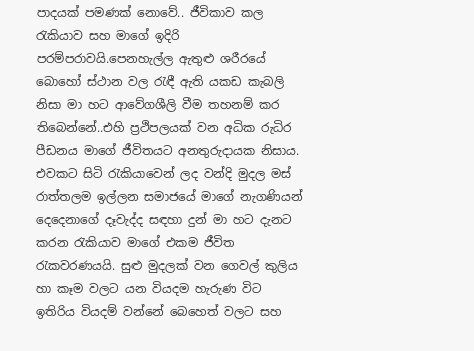පාදයක් පමණක් නොවේ.. ජීවිකාව කල රැකියාව සහ මාගේ ඉදිරි පරම්පරාවයි.පෙනහැල්ල ඇතුළු ශරීරයේ බොහෝ ස්ථාන වල රැඳී ඇති යකඩ කැබලි නිසා මා හට ආවේගශීලි වීම තහනම් කර තිබෙන්නේ..එහි ප්‍රථිපලයක් වන අධික රුධිර පීඩනය මාගේ ජීවිතයට අනතුරුදායක නිසාය. එවකට සිටි රැකියාවෙන් ලද වන්දි මුදල මස් රාත්තලම ඉල්ලන සමාජයේ මාගේ නැගණියන් දෙදෙනාගේ දෑවැද්ද සඳහා දුන් මා හට දැනට කරන රැකියාව මාගේ එකම ජීවිත රැකවරණයයි. සුළු මුදලක් වන ගෙවල් කුලිය හා කෑම වලට යන වියදම හැරුණ විට ඉතිරිය වියදම් වන්නේ බෙහෙත් වලට සහ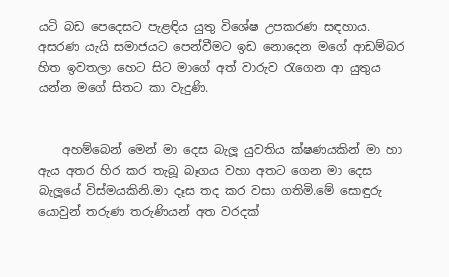යටි බඩ පෙදෙසට පැළඳිය යුතු විශේෂ උපකරණ සඳහාය. අසරණ යැයි සමාජයට පෙන්වීමට ඉඩ නොදෙන මගේ ආඩම්බර හිත ඉවතලා හෙට සිට මාගේ අත් වාරුව රැගෙන ආ යුතුය යන්න මගේ සිතට කා වැදුණි.


    අහම්බෙන් මෙන් මා දෙස බැලූ යුවතිය ක්ෂණයකින් මා හා ඇය අතර හිර කර තැබූ බෑගය වහා අතට ගෙන මා දෙස බැලූයේ විස්මයකිනි.මා දෑස තද කර වසා ගතිමි.මේ සොඳුරු යොවුන් තරුණ තරුණියන් අත වරදක්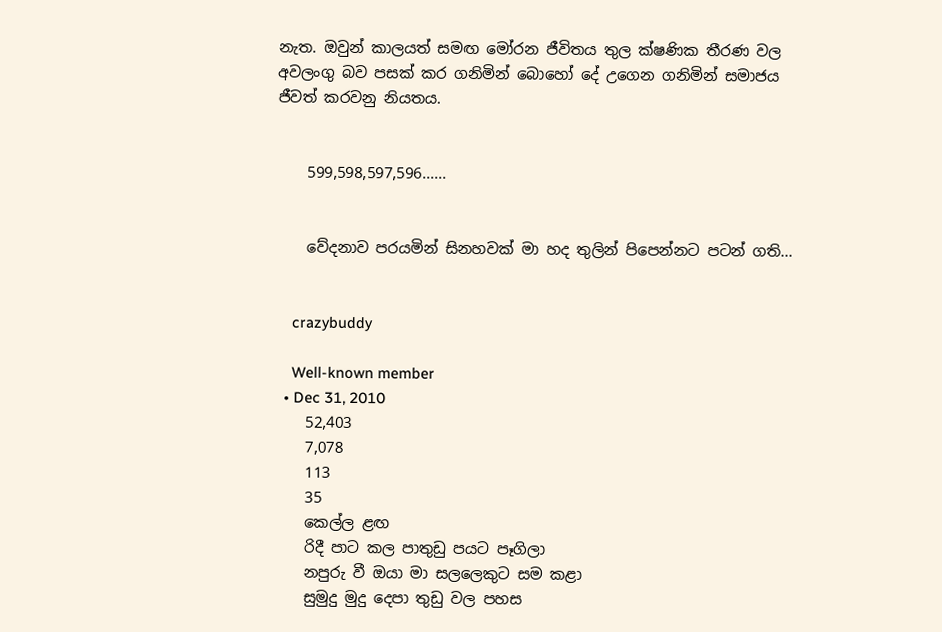නැත. ඔවුන් කාලයත් සමඟ මෝරන ජීවිතය තුල ක්ෂණික තීරණ වල අවලංගු බව පසක් කර ගනිමින් බොහෝ දේ උගෙන ගනිමින් සමාජය ජීවත් කරවනු නියතය.


    599,598,597,596......


    වේදනාව පරයමින් සිනහවක් මා හද තුලින් පිපෙන්නට පටන් ගති...


    crazybuddy

    Well-known member
  • Dec 31, 2010
    52,403
    7,078
    113
    35
    කෙල්ල ළඟ
    රිදී පාට කල පාතුඩු පයට පෑගිලා
    නපුරු වී ඔයා මා සලලෙකුට සම කළා
    සුමුදු මුදු දෙපා තුඩු වල පහස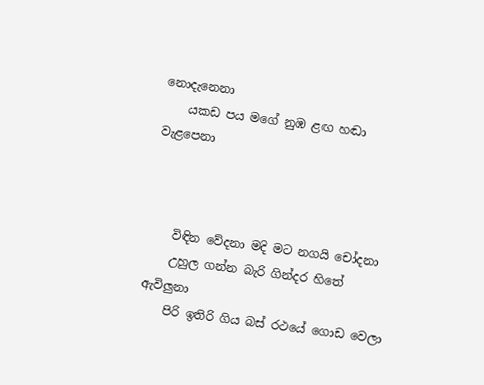නොදැනෙනා
    යකඩ පය මගේ නුඹ ළඟ හඬා වැළපෙනා



    විඳින වේදනා මදි මට නගයි චෝදනා
    උහුල ගන්න බැරි ගින්දර හිතේ ඇවිලුනා
    පිරි ඉතිරි ගිය බස් රථයේ ගොඩ වෙලා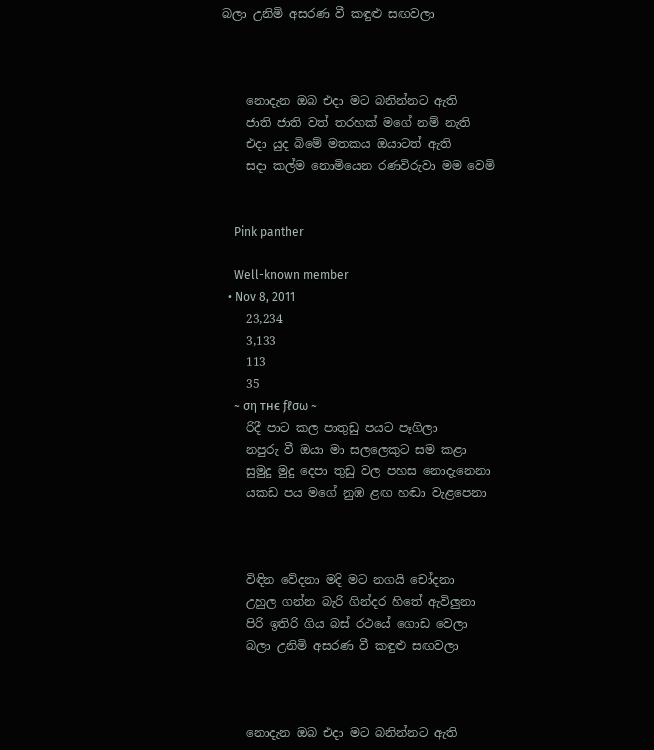බලා උනිමි අසරණ වී කඳුළු සඟවලා



    නොදැන ඔබ එදා මට බනින්නට ඇති
    ජාති ජාති වත් තරහක් මගේ නම් නැති
    එදා යුද බිමේ මතකය ඔයාටත් ඇති
    සදා කල්ම නොමියෙන රණවිරුවා මම වෙමි


    Pink panther

    Well-known member
  • Nov 8, 2011
    23,234
    3,133
    113
    35
    ~ ση тнє ƒℓσω ~
    රිදී පාට කල පාතුඩු පයට පෑගිලා
    නපුරු වී ඔයා මා සලලෙකුට සම කළා
    සුමුදු මුදු දෙපා තුඩු වල පහස නොදැනෙනා
    යකඩ පය මගේ නුඹ ළඟ හඬා වැළපෙනා



    විඳින වේදනා මදි මට නගයි චෝදනා
    උහුල ගන්න බැරි ගින්දර හිතේ ඇවිලුනා
    පිරි ඉතිරි ගිය බස් රථයේ ගොඩ වෙලා
    බලා උනිමි අසරණ වී කඳුළු සඟවලා



    නොදැන ඔබ එදා මට බනින්නට ඇති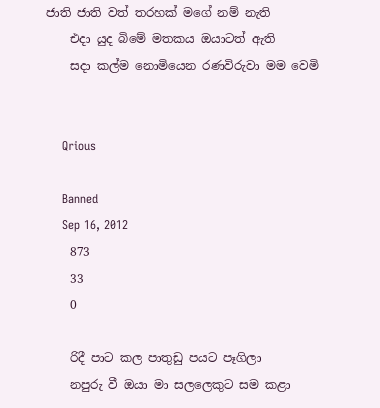ජාති ජාති වත් තරහක් මගේ නම් නැති
    එදා යුද බිමේ මතකය ඔයාටත් ඇති
    සදා කල්ම නොමියෙන රණවිරුවා මම වෙමි


    Qrious

    Banned
    Sep 16, 2012
    873
    33
    0

    රිදී පාට කල පාතුඩු පයට පෑගිලා
    නපුරු වී ඔයා මා සලලෙකුට සම කළා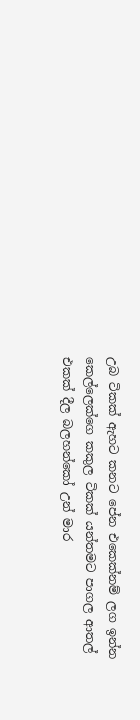උබ ටිකක් ඇහට කනට පේන එකෙක්නම් ලග ඉන්න කෙල්ලෙක්ගෙ කකුල ටිකක් යන්තමට පාගල ආතල් එකක් දීල බලහන්කෝ උන් මාර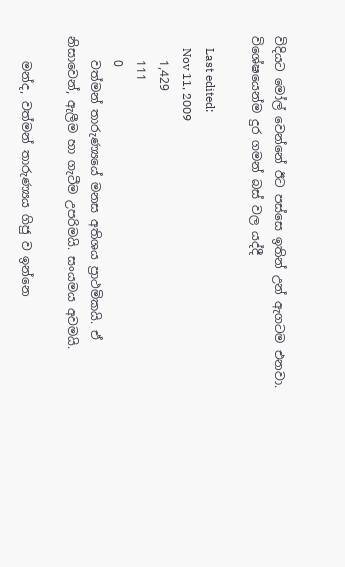විදියට මෝල් වෙන්නේ ඊට පස්සෙ ඉතින් උන් ඇගටම එනවා. විශේෂයෙන්ම දුර ගමන් බස් වල යද්දී

    Last edited:
    Nov 11, 2009
    1,429
    111
    0
    වත්මන් තාරුණ්‍යයේ මනස අතිශය ප්‍රාථමිකයි. ඒ නිසාවෙන්, ඇලීම හා ගැටීම උපරිමයි. සංයමය අවමයි.

    මන්ද, වත්මන් තාරුණ්‍යය ගිජු ව ඉන්නෙ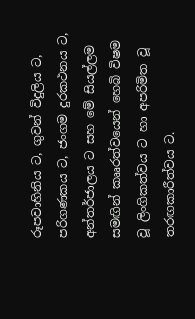රූපවාහිනිය ට, ගුවන් විදුලිය ට, පරිගණකය ට, ජංගම දුරකථනය ට, අන්තර්ජාලය ට සහ මේ සියල්ලම සමඟින් කෲරත්වයෙන් හෙබි විෂම වූ ලිංගිකත්වය ට හා අපරිමිත වූ තරඟකාරීත්වය ට.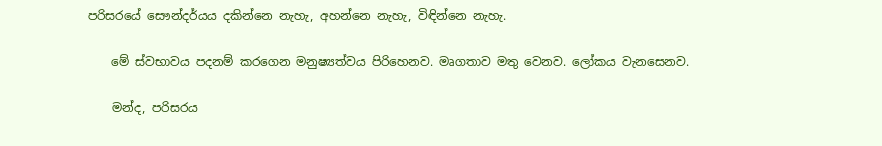පරිසරයේ සෞන්දර්යය දකින්නෙ නැහැ, අහන්නෙ නැහැ, විඳින්නෙ නැහැ.

    මේ ස්වභාවය පදනම් කරගෙන මනුෂ්‍යත්වය පිරිහෙනව. මෘගතාව මතු වෙනව. ලෝකය වැනසෙනව.

    මන්ද, පරිසරය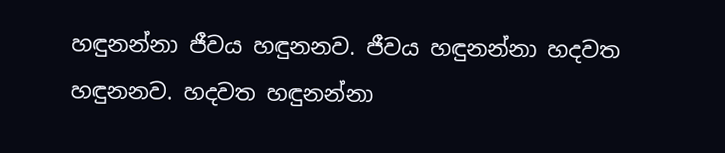හඳුනන්නා ජීවය හඳුනනව. ජීවය හඳුනන්නා හදවත හඳුනනව. හදවත හඳුනන්නා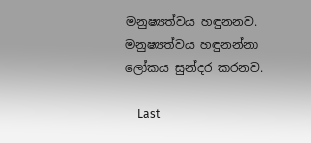මනුෂ්‍යත්වය හඳුනනව. මනුෂ්‍යත්වය හඳුනන්නා ලෝකය සුන්දර කරනව.

    Last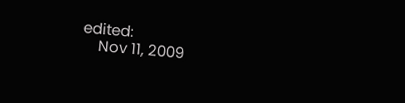edited:
    Nov 11, 2009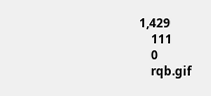1,429
    111
    0
    rqb.gif